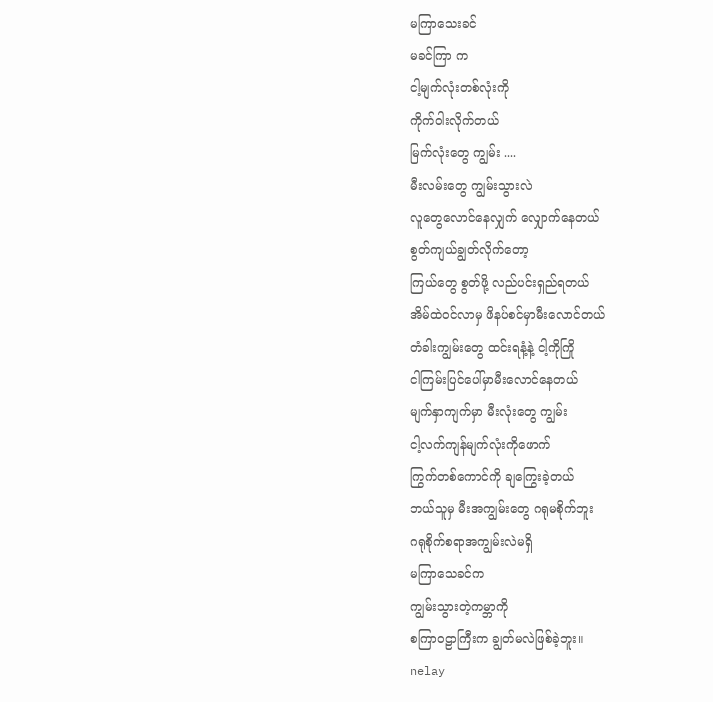မကြာသေးခင်
မခင်ကြာ က
ငါ့မျက်လုံးတစ်လုံးကို
ကိုက်ဝါးလိုက်တယ်
မြက်လုံးတွေ ကျွမ်း ....
မီးလမ်းတွေ ကျွမ်းသွားလဲ
လူတွေလောင်နေလျှက် လျှောက်နေတယ်
စွတ်ကျယ်ချွတ်လိုက်တော့
ကြယ်တွေ စွတ်ဖို့ လည်ပင်းရှည်ရတယ်
အိမ်ထဲဝင်လာမှ ဖိနပ်စင်မှာမီးလောင်တယ်
တံခါးကျွမ်းတွေ ထင်းရနံ့နဲ့ ငါ့ကိုကြို
ငါကြမ်းပြင်ပေါ်မှာမီးလောင်နေတယ်
မျက်နှာကျက်မှာ မီးလုံးတွေ ကျွမ်း
ငါ့လက်ကျန်မျက်လုံးကိုဖောက်
ကြွက်တစ်ကောင်ကို ချကြွေးခဲ့တယ်
ဘယ်သူမှ မီးအကျွမ်းတွေ ဂရုမစိုက်ဘူး
ဂရုစိုက်စရာအကျွမ်းလဲမရှိ
မကြာသေခင်က
ကျွမ်းသွားတဲ့ကမ္ဘာကို
စကြာဝဠာကြီးက ချွတ်မလဲဖြစ်ခဲ့ဘူး။
nelay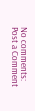No comments:
Post a Comment